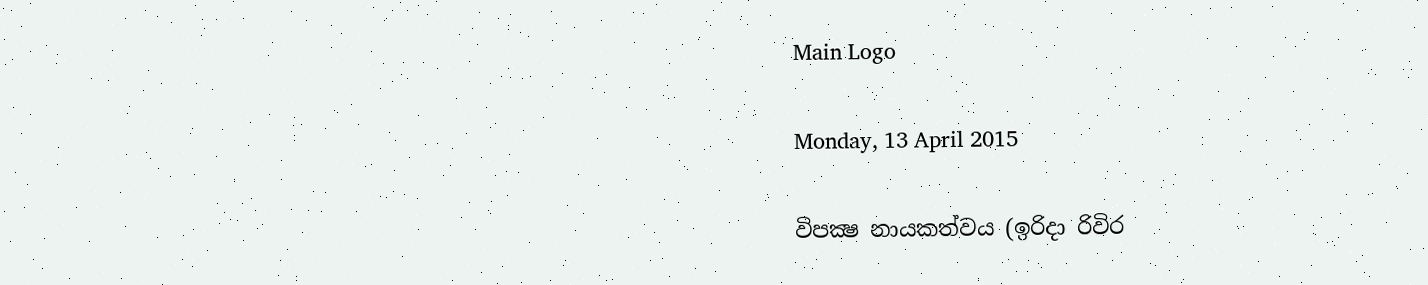Main Logo

Monday, 13 April 2015

විපක්‍ෂ නායකත්වය (ඉරිදා රිවිර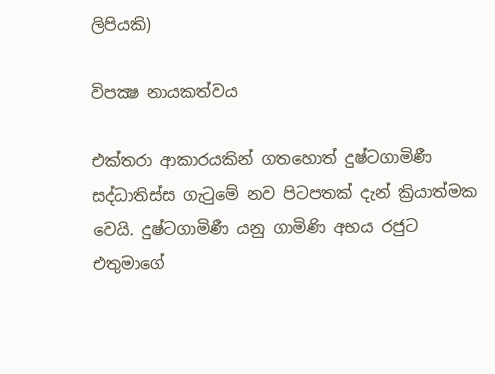ලිපියකි)

විපක්‍ෂ නායකත්වය

එක්තරා ආකාරයකින් ගතහොත් දුෂ්ටගාමිණී සද්ධාතිස්ස ගැටුමේ නව පිටපතක් දැන් ක්‍රියාත්මක වෙයි. දුෂ්ටගාමිණී යනු ගාමිණි අභය රජුට එතුමාගේ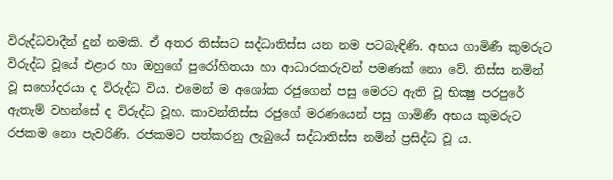විරුද්ධවාදීන් දුන් නමකි. ඒ අතර තිස්සට සද්ධාතිස්ස යන නම පටබැඳිණි. අභය ගාමිණී කුමරුට විරුද්ධ වූයේ එළාර හා ඔහුගේ පුරෝහිතයා හා ආධාරකරුවන් පමණක් නො වේ. තිස්ස නමින් වූ සහෝදරයා ද විරුද්ධ විය. එමෙන් ම අශෝක රජුගෙන් පසු මෙරට ඇති වූ භික්‍ෂු පරපුරේ ඇතැම් වහන්සේ ද විරුද්ධ වූහ. කාවන්තිස්ස රජුගේ මරණයෙන් පසු ගාමිණී අභය කුමරුට රජකම නො පැවරිණි. රජකමට පත්කරනු ලැබුයේ සද්ධාතිස්ස නමින් ප්‍රසිද්ධ වූ ය.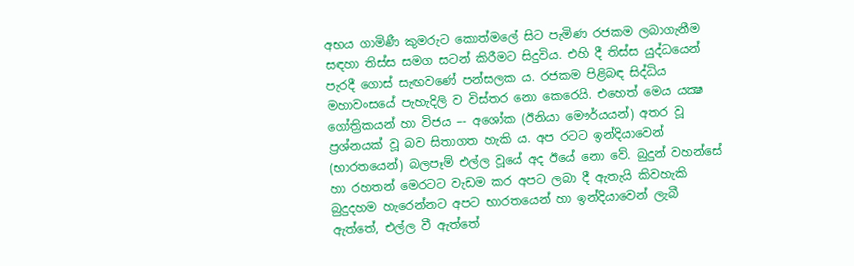අභය ගාමිණී කුමරුට කොත්මලේ සිට පැමිණ රජකම ලබාගැනීම සඳහා තිස්ස සමග සටන් කිරීමට සිදුවිය. එහි දී තිස්ස යුද්ධයෙන් පැරදී ගොස් සැඟවණේ පන්සලක ය. රජකම පිළිබඳ සිද්ධිය මහාවංසයේ පැහැදිලි ව විස්තර නො කෙරෙයි. එහෙත් මෙය යක්‍ෂ ගෝත්‍රිකයන් හා විජය –- අශෝක (ඊනියා මෞර්යයන්) අතර වූ ප්‍රශ්නයක් වූ බව සිතාගත හැකි ය. අප රටට ඉන්දියාවෙන් (භාරතයෙන්) බලපෑම් එල්ල වූයේ අද ඊයේ නො වේ. බුදුන් වහන්සේ හා රහතන් මෙරටට වැඩම කර අපට ලබා දී ඇතැයි කිවහැකි බුදුදහම හැරෙන්නට අපට භාරතයෙන් හා ඉන්දියාවෙන් ලැබී ඇත්තේ, එල්ල වී ඇත්තේ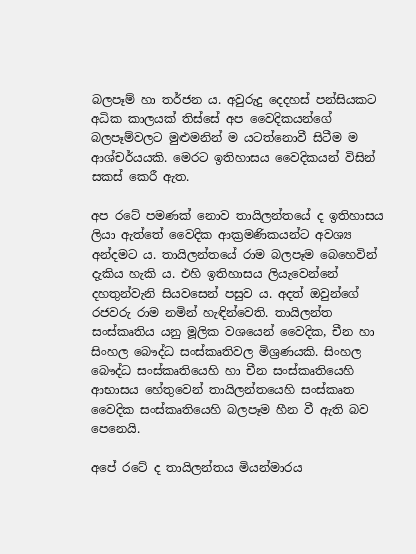බලපෑම් හා තර්ජන ය. අවුරුදු දෙදහස් පන්සියකට අධික කාලයක් තිස්සේ අප වෛදිකයන්ගේ බලපෑම්වලට මුළුමනින් ම යටත්නොවී සිටීම ම ආශ්චර්යයකි. මෙරට ඉතිහාසය වෛදිකයන් විසින් සකස් කෙරී ඇත.

අප රටේ පමණක් නොව තායිලන්තයේ ද ඉතිහාසය ලියා ඇත්තේ වෛදික ආක්‍රමණිකයන්ට අවශ්‍ය අන්දමට ය. තායිලන්තයේ රාම බලපෑම බෙහෙවින් දැකිය හැකි ය. එහි ඉතිහාසය ලියැවෙන්නේ දහතුන්වැනි සියවසෙන් පසුව ය. අදත් ඔවුන්ගේ රජවරු රාම නමින් හැඳින්වෙති. තායිලන්ත සංස්කෘතිය යනු මූලික වශයෙන් වෛදික, චීන හා සිංහල බෞද්ධ සංස්කෘතිවල මිශ්‍රණයකි. සිංහල බෞද්ධ සංස්කෘතියෙහි හා චීන සංස්කෘතියෙහි ආභාසය හේතුවෙන් තායිලන්තයෙහි සංස්කෘත වෛදික සංස්කෘතියෙහි බලපෑම හීන වී ඇති බව පෙනෙයි.

අපේ රටේ ද තායිලන්තය මියන්මාරය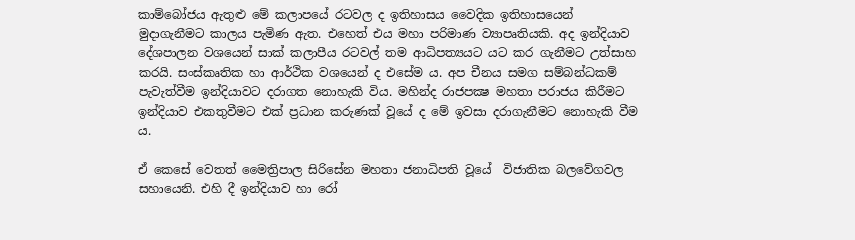කාම්බෝජය ඇතුළු මේ කලාපයේ රටවල ද ඉතිහාසය වෛදික ඉතිහාසයෙන් මුදාගැනීමට කාලය පැමිණ ඇත. එහෙත් එය මහා පරිමාණ ව්‍යාපෘතියකි. අද ඉන්දියාව දේශපාලන වශයෙන් සාක් කලාපීය රටවල් තම ආධිපත්‍යයට යට කර ගැනීමට උත්සාහ කරයි. සංස්කෘතික හා ආර්ථික වශයෙන් ද එසේම ය. අප චීනය සමග සම්බන්ධකම් පැවැත්වීම ඉන්දියාවට දරාගත නොහැකි විය. මහින්ද රාජපක්‍ෂ මහතා පරාජය කිරීමට ඉන්දියාව එකතුවීමට එක් ප්‍රධාන කරුණක් වූයේ ද මේ ඉවසා දරාගැනීමට නොහැකි වීම ය.

ඒ කෙසේ වෙතත් මෛත්‍රිපාල සිරිසේන මහතා ජනාධිපති වූයේ  විජාතික බලවේගවල සහායෙනි. එහි දී ඉන්දියාව හා රෝ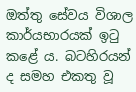ඔත්තු සේවය විශාල කාර්යභාරයක් ඉටු කළේ ය. බටහිරයන් ද සමහ එකතු වූ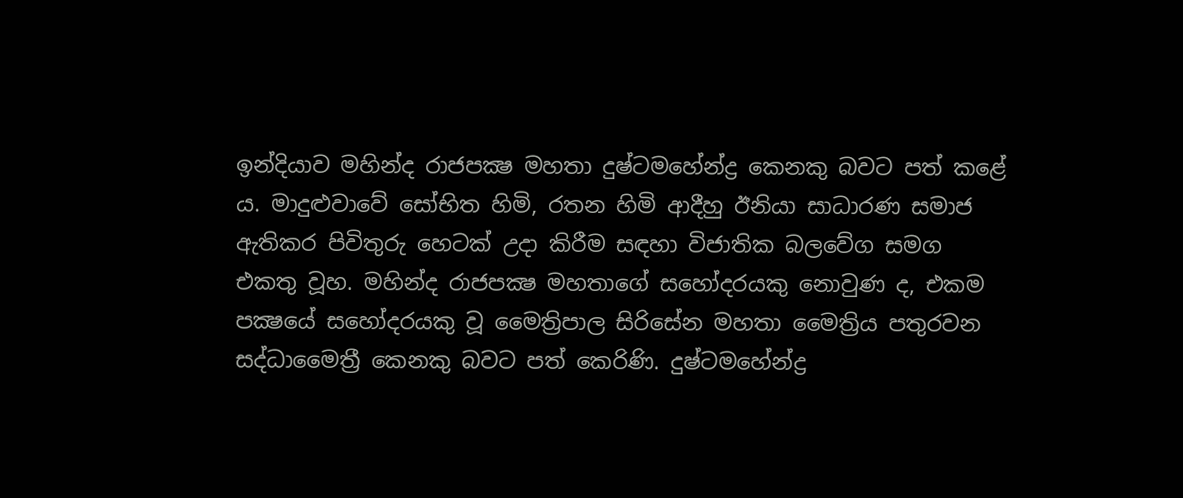ඉන්දියාව මහින්ද රාජපක්‍ෂ මහතා දුෂ්ටමහේන්ද්‍ර කෙනකු බවට පත් කළේ ය. මාදුළුවාවේ සෝභිත හිමි, රතන හිමි ආදීහු ඊනියා සාධාරණ සමාජ ඇතිකර පිවිතුරු හෙටක් උදා කිරීම සඳහා විජාතික බලවේග සමග එකතු වූහ. මහින්ද රාජපක්‍ෂ මහතාගේ සහෝදරයකු නොවුණ ද, එකම පක්‍ෂයේ සහෝදරයකු වූ මෛත්‍රිපාල සිරිසේන මහතා මෛත්‍රිය පතුරවන සද්ධාමෛත්‍රී කෙනකු බවට පත් කෙරිණි. දුෂ්ටමහේන්ද්‍ර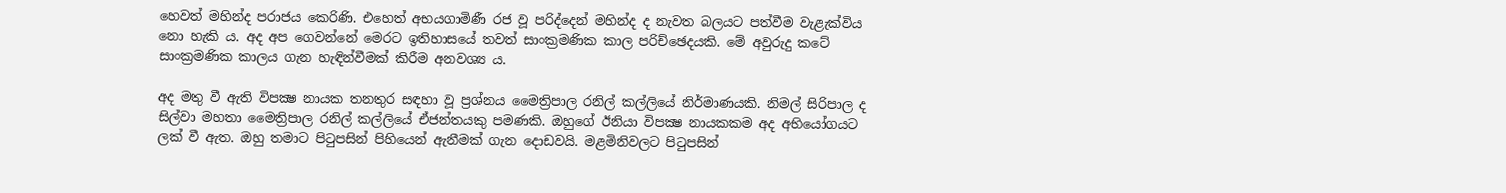හෙවත් මහින්ද පරාජය කෙරිණි. එහෙත් අභයගාමිණී රජ වූ පරිද්දෙන් මහින්ද ද නැවත බලයට පත්වීම වැළැක්විය නො හැකි ය. අද අප ගෙවන්නේ මෙරට ඉතිහාසයේ තවත් සාංක්‍රමණික කාල පරිච්ඡෙදයකි. මේ අවුරුදු කටේ සාංක්‍රමණික කාලය ගැන හැඳින්වීමක් කිරීම අනවශ්‍ය ය.

අද මතු වී ඇති විපක්‍ෂ නායක තනතුර සඳහා වූ ප්‍රශ්නය මෛත්‍රිපාල රනිල් කල්ලියේ නිර්මාණයකි. නිමල් සිරිපාල ද සිල්වා මහතා මෛත්‍රිපාල රනිල් කල්ලියේ ඒජන්තයකු පමණකි. ඔහුගේ ඊනියා විපක්‍ෂ නායකකම අද අභියෝගයට ලක් වී ඇත. ඔහු තමාට පිටුපසින් පිහියෙන් ඇනීමක් ගැන දොඩවයි. මළමිනිවලට පිටුපසින්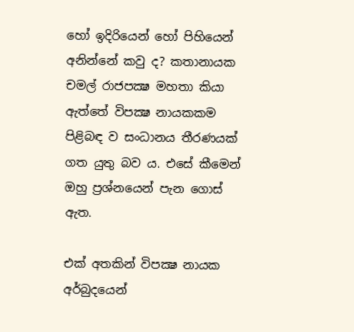හෝ ඉදිරියෙන් හෝ පිහියෙන් අනින්නේ කවු ද? කතානායක චමල් රාජපක්‍ෂ මහතා කියා ඇත්තේ විපක්‍ෂ නායකකම පිළිබඳ ව සංධානය තීරණයක් ගත යුතු බව ය. එසේ කීමෙන් ඔහු ප්‍රශ්නයෙන් පැන ගොස් ඇත.

එක් අතකින් විපක්‍ෂ නායක අර්බුදයෙන්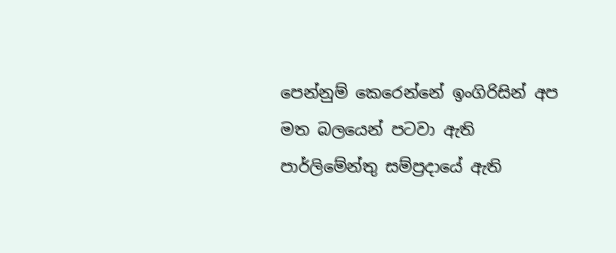පෙන්නුම් කෙරෙන්නේ ඉංගිරිසින් අප මත බලයෙන් පටවා ඇති පාර්ලිමේන්තු සම්ප්‍රදායේ ඇති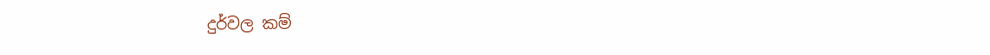දුර්වල කම්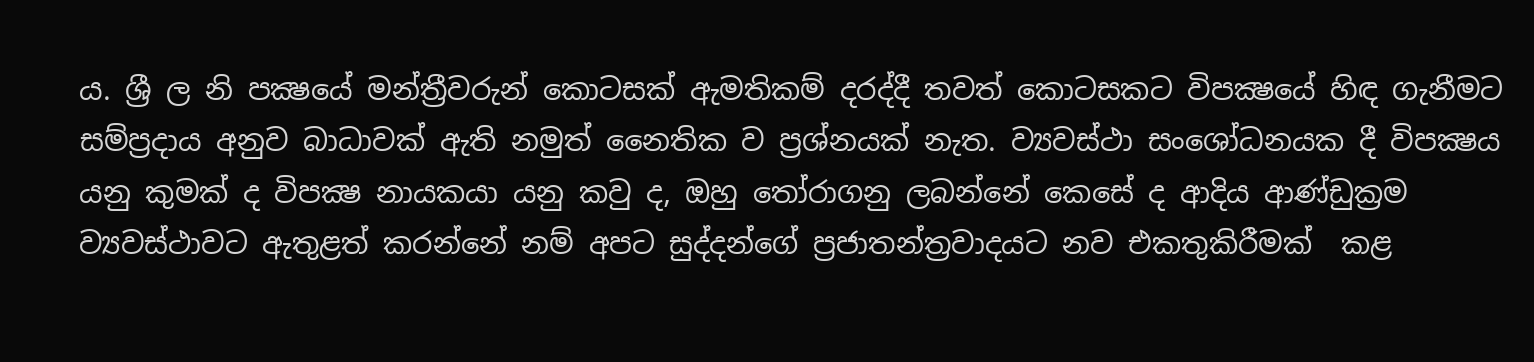ය. ශ්‍රී ල නි පක්‍ෂයේ මන්ත්‍රීවරුන් කොටසක් ඇමතිකම් දරද්දී තවත් කොටසකට විපක්‍ෂයේ හිඳ ගැනීමට සම්ප්‍රදාය අනුව බාධාවක් ඇති නමුත් නෛතික ව ප්‍රශ්නයක් නැත. ව්‍යවස්ථා සංශෝධනයක දී විපක්‍ෂය යනු කුමක් ද විපක්‍ෂ නායකයා යනු කවු ද, ඔහු තෝරාගනු ලබන්නේ කෙසේ ද ආදිය ආණ්ඩුක්‍රම ව්‍යවස්ථාවට ඇතුළත් කරන්නේ නම් අපට සුද්දන්ගේ ප්‍රජාතන්ත්‍රවාදයට නව එකතුකිරීමක්  කළ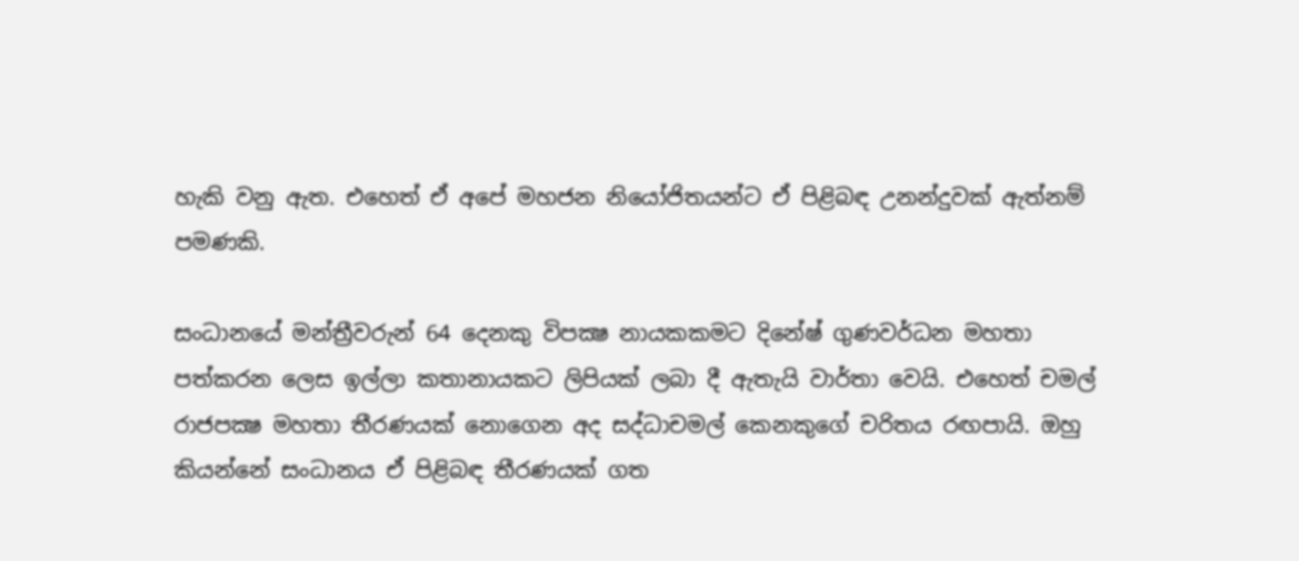හැකි වනු ඇත. එහෙත් ඒ අපේ මහජන නියෝජිතයන්ට ඒ පිළිබඳ උනන්දුවක් ඇත්නම් පමණකි.

සංධානයේ මන්ත්‍රීවරුන් 64 දෙනකු විපක්‍ෂ නායකකමට දිනේෂ් ගුණවර්ධන මහතා පත්කරන ලෙස ඉල්ලා කතානායකට ලිපියක් ලබා දී ඇතැයි වාර්තා වෙයි. එහෙත් චමල් රාජපක්‍ෂ මහතා තීරණයක් නොගෙන අද සද්ධාචමල් කෙනකුගේ චරිතය රඟපායි. ඔහු කියන්නේ සංධානය ඒ පිළිබඳ තීරණයක් ගත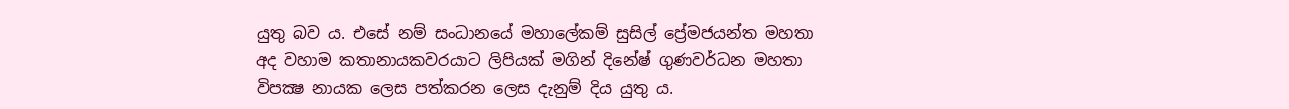යුතු බව ය. එසේ නම් සංධානයේ මහාලේකම් සුසිල් ප්‍රේමජයන්ත මහතා අද වහාම කතානායකවරයාට ලිපියක් මගින් දිනේෂ් ගුණවර්ධන මහතා විපක්‍ෂ නායක ලෙස පත්කරන ලෙස දැනුම් දිය යුතු ය.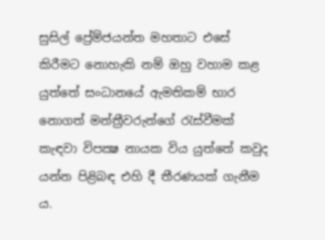සුසිල් ප්‍රේම්ජයන්ත මහතාට එසේ කිරීමට නොහැකි නම් ඔහු වහාම කළ යුත්තේ සංධානයේ ඇමතිකම් භාර නොගත් මන්ත්‍රීවරුන්ගේ රැස්වීමක් කැඳවා විපක්‍ෂ නායක විය යුත්තේ කවුද යන්න පිළිබඳ එහි දී තීරණයක් ගැනීම ය.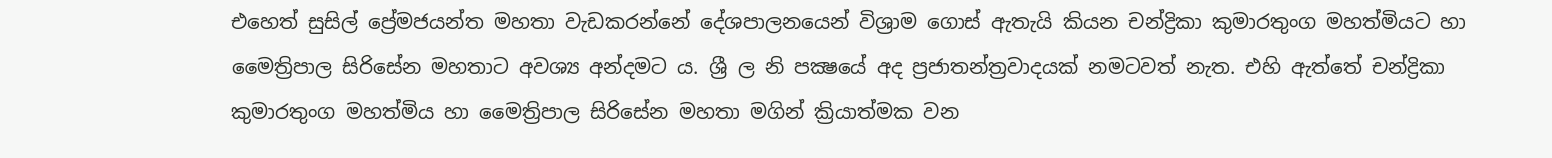එහෙත් සුසිල් ප්‍රේමජයන්ත මහතා වැඩකරන්නේ දේශපාලනයෙන් විශ්‍රාම ගොස් ඇතැයි කියන චන්ද්‍රිකා කුමාරතුංග මහත්මියට හා මෛත්‍රිපාල සිරිසේන මහතාට අවශ්‍ය අන්දමට ය. ශ්‍රී ල නි පක්‍ෂයේ අද ප්‍රජාතන්ත්‍රවාදයක් නමටවත් නැත. එහි ඇත්තේ චන්ද්‍රිකා කුමාරතුංග මහත්මිය හා මෛත්‍රිපාල සිරිසේන මහතා මගින් ක්‍රියාත්මක වන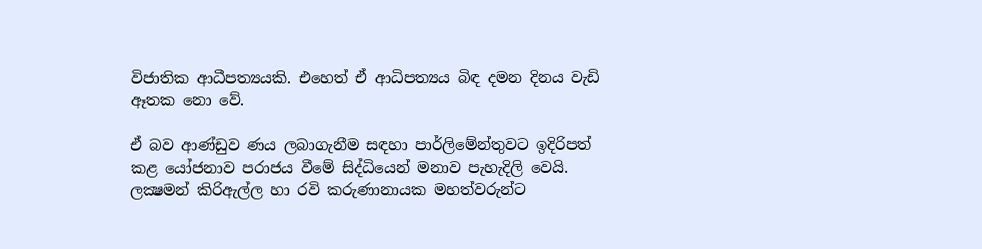විජාතික ආධීපත්‍යයකි. එහෙත් ඒ ආධිපත්‍යය බිඳ දමන දිනය වැඩි ඈතක නො වේ.

ඒ බව ආණ්ඩුව ණය ලබාගැනීම සඳහා පාර්ලිමේන්තුවට ඉදිරිපත් කළ යෝජනාව පරාජය වීමේ සිද්ධියෙන් මනාව පැහැදිලි වෙයි. ලක්‍ෂමන් කිරිඇල්ල හා රවි කරුණානායක මහත්වරුන්ට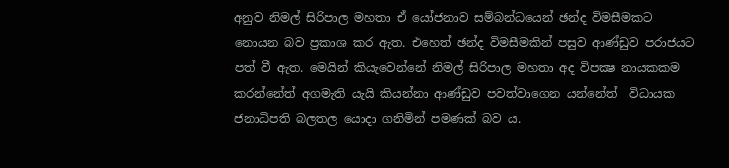අනුව නිමල් සිරිපාල මහතා ඒ යෝජනාව සම්බන්ධයෙන් ඡන්ද විමසීමකට නොයන බව ප්‍රකාශ කර ඇත. එහෙත් ඡන්ද විමසීමකින් පසුව ආණ්ඩුව පරාජයට පත් වී ඇත. මෙයින් කියැවෙන්නේ නිමල් සිරිපාල මහතා අද විපක්‍ෂ නායකකම කරන්නේත් අගමැති යැයි කියන්නා ආණ්ඩුව පවත්වාගෙන යන්නේත්  විධායක ජනාධිපති බලතල යොදා ගනිමින් පමණක් බව ය.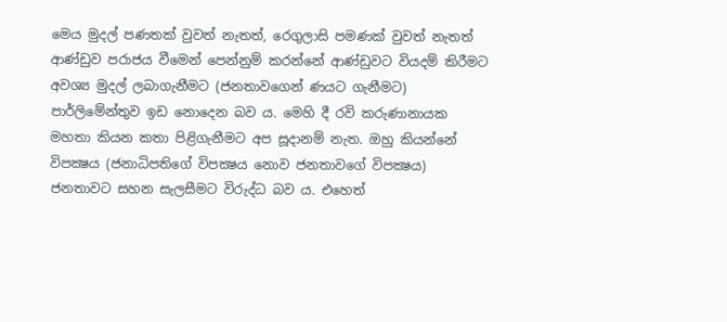මෙය මුදල් පණතක් වුවත් නැතත්, රෙගුලාසි පමණක් වුවත් නැතත් ආණ්ඩුව පරාජය වීමෙන් පෙන්නුම් කරන්නේ ආණ්ඩුවට වියදම් කිරීමට අවශ්‍ය මුදල් ලබාගැනීමට (ජනතාවගෙන් ණයට ගැනීමට) පාර්ලිමේන්තුව ඉඩ නොදෙන බව ය. මෙහි දී රවි කරුණානායක මහතා කියන කතා පිළිගැනීමට අප සූදානම් නැත. ඔහු කියන්නේ විපක්‍ෂය (ජනාධිපතිගේ විපක්‍ෂය නොව ජනතාවගේ විපක්‍ෂය) ජනතාවට සහන සැලසීමට විරුද්ධ බව ය. එහෙත්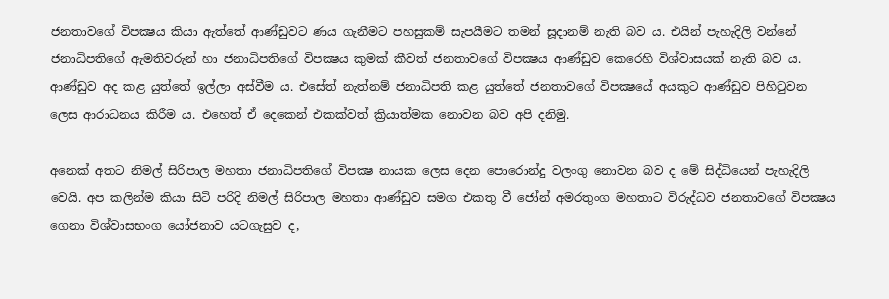ජනතාවගේ විපක්‍ෂය කියා ඇත්තේ ආණ්ඩුවට ණය ගැනීමට පහසුකම් සැපයීමට තමන් සූදානම් නැති බව ය. එයින් පැහැදිලි වන්නේ ජනාධිපතිගේ ඇමතිවරුන් හා ජනාධිපතිගේ විපක්‍ෂය කුමක් කීවත් ජනතාවගේ විපක්‍ෂය ආණ්ඩුව කෙරෙහි විශ්වාසයක් නැති බව ය. ආණ්ඩුව අද කළ යුත්තේ ඉල්ලා අස්වීම ය. එසේත් නැත්නම් ජනාධිපති කළ යුත්තේ ජනතාවගේ විපක්‍ෂයේ අයකුට ආණ්ඩුව පිහිටුවන ලෙස ආරාධනය කිරීම ය. එහෙත් ඒ දෙකෙන් එකක්වත් ක්‍රියාත්මක නොවන බව අපි දනිමු.

අනෙක් අතට නිමල් සිරිපාල මහතා ජනාධිපතිගේ විපක්‍ෂ නායක ලෙස දෙන පොරොන්දු වලංගු නොවන බව ද මේ සිද්ධියෙන් පැහැදිලි වෙයි. අප කලින්ම කියා සිටි පරිදි නිමල් සිරිපාල මහතා ආණ්ඩුව සමග එකතු වී ජෝන් අමරතුංග මහතාට විරුද්ධව ජනතාවගේ විපක්‍ෂය ගෙනා විශ්වාසභංග යෝජනාව යටගැසුව ද,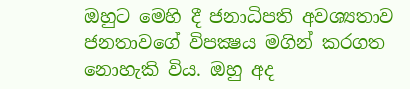ඔහුට මෙහි දී ජනාධිපති අවශ්‍යතාව ජනතාවගේ විපක්‍ෂය මගින් කරගත නොහැකි විය. ඔහු අද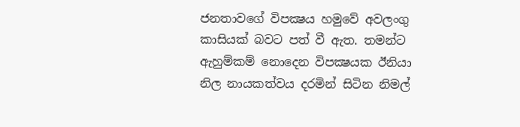ජනතාවගේ විපක්‍ෂය හමුවේ අවලංගු කාසියක් බවට පත් වී ඇත. තමන්ට ඇහුම්කම් නොදෙන විපක්‍ෂයක ඊනියා  නිල නායකත්වය දරමින් සිටින නිමල්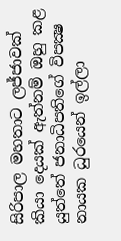සිරිපාල මහතාට ලජ්ජාවක් කියා දෙයක් ඇත්නම් ඔහු කළ යුත්තේ ජනාධිපතිගේ විපක්‍ෂ නායක ධුරයෙන් ඉල්ලා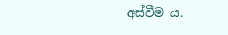අස්වීම ය.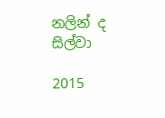නලින් ද සිල්වා

2015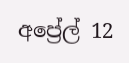අප්‍රේල් 12